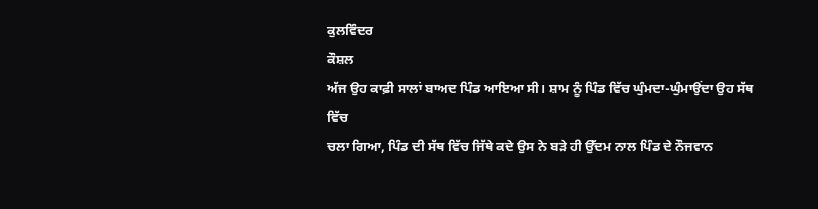ਕੁਲਵਿੰਦਰ
ਕੌਸ਼ਲ
ਅੱਜ ਉਹ ਕਾਫ਼ੀ ਸਾਲਾਂ ਬਾਅਦ ਪਿੰਡ ਆਇਆ ਸੀ। ਸ਼ਾਮ ਨੂੰ ਪਿੰਡ ਵਿੱਚ ਘੁੰਮਦਾ-ਘੁੰਮਾਉਂਦਾ ਉਹ ਸੱਥ ਵਿੱਚ
ਚਲਾ ਗਿਆ, ਪਿੰਡ ਦੀ ਸੱਥ ਵਿੱਚ ਜਿੱਥੇ ਕਦੇ ਉਸ ਨੇ ਬੜੇ ਹੀ ਉੱਦਮ ਨਾਲ ਪਿੰਡ ਦੇ ਨੌਜਵਾਨ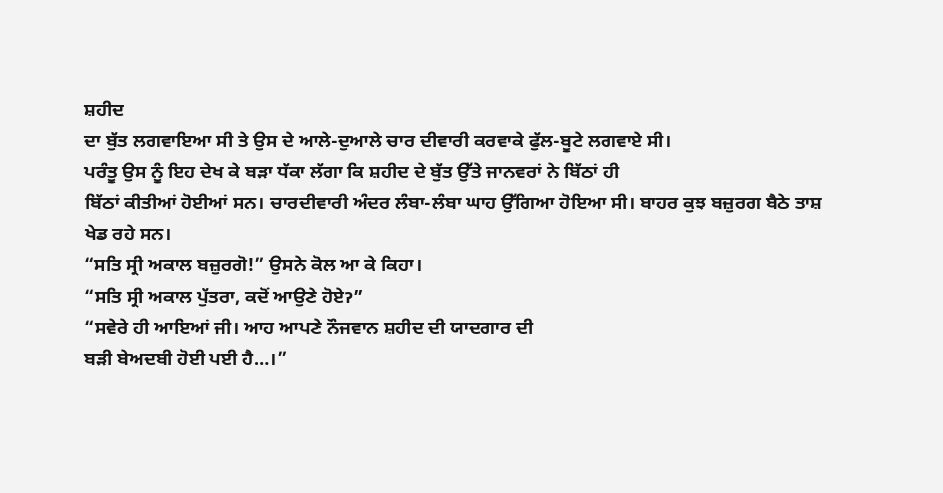ਸ਼ਹੀਦ
ਦਾ ਬੁੱਤ ਲਗਵਾਇਆ ਸੀ ਤੇ ਉਸ ਦੇ ਆਲੇ-ਦੁਆਲੇ ਚਾਰ ਦੀਵਾਰੀ ਕਰਵਾਕੇ ਫੁੱਲ-ਬੂਟੇ ਲਗਵਾਏ ਸੀ।
ਪਰੰਤੂ ਉਸ ਨੂੰ ਇਹ ਦੇਖ ਕੇ ਬੜਾ ਧੱਕਾ ਲੱਗਾ ਕਿ ਸ਼ਹੀਦ ਦੇ ਬੁੱਤ ਉੱਤੇ ਜਾਨਵਰਾਂ ਨੇ ਬਿੱਠਾਂ ਹੀ
ਬਿੱਠਾਂ ਕੀਤੀਆਂ ਹੋਈਆਂ ਸਨ। ਚਾਰਦੀਵਾਰੀ ਅੰਦਰ ਲੰਬਾ-ਲੰਬਾ ਘਾਹ ਉੱਗਿਆ ਹੋਇਆ ਸੀ। ਬਾਹਰ ਕੁਝ ਬਜ਼ੁਰਗ ਬੈਠੇ ਤਾਸ਼ ਖੇਡ ਰਹੇ ਸਨ।
“ਸਤਿ ਸ੍ਰੀ ਅਕਾਲ ਬਜ਼ੁਰਗੋ!” ਉਸਨੇ ਕੋਲ ਆ ਕੇ ਕਿਹਾ।
“ਸਤਿ ਸ੍ਰੀ ਅਕਾਲ ਪੁੱਤਰਾ, ਕਦੋਂ ਆਉਣੇ ਹੋਏॽ”
“ਸਵੇਰੇ ਹੀ ਆਇਆਂ ਜੀ। ਆਹ ਆਪਣੇ ਨੌਜਵਾਨ ਸ਼ਹੀਦ ਦੀ ਯਾਦਗਾਰ ਦੀ
ਬੜੀ ਬੇਅਦਬੀ ਹੋਈ ਪਈ ਹੈ…।”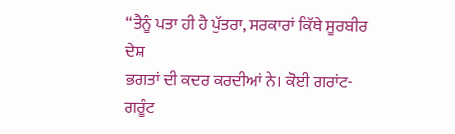“ਤੈਨੂੰ ਪਤਾ ਹੀ ਹੈ ਪੁੱਤਰਾ, ਸਰਕਾਰਾਂ ਕਿੱਥੇ ਸੂਰਬੀਰ ਦੇਸ਼
ਭਗਤਾਂ ਦੀ ਕਦਰ ਕਰਦੀਆਂ ਨੇ। ਕੋਈ ਗਰਾਂਟ-ਗਰੂੰਟ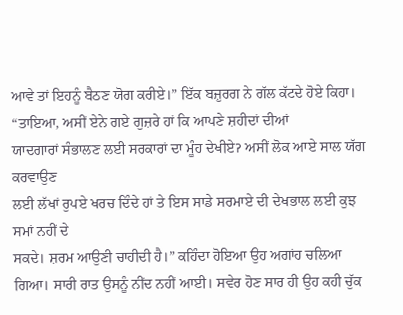ਆਵੇ ਤਾਂ ਇਹਨੂੰ ਬੈਠਣ ਯੋਗ ਕਰੀਏ।” ਇੱਕ ਬਜ਼ੁਰਗ ਨੇ ਗੱਲ ਕੱਟਦੇ ਹੋਏ ਕਿਹਾ।
“ਤਾਇਆ, ਅਸੀਂ ਏਨੇ ਗਏ ਗੁਜ਼ਰੇ ਹਾਂ ਕਿ ਆਪਣੇ ਸ਼ਹੀਦਾਂ ਦੀਆਂ
ਯਾਦਗਾਰਾਂ ਸੰਭਾਲਣ ਲਈ ਸਰਕਾਰਾਂ ਦਾ ਮੂੰਹ ਦੇਖੀਏॽ ਅਸੀਂ ਲੋਕ ਆਏ ਸਾਲ ਯੱਗ ਕਰਵਾਉਣ
ਲਈ ਲੱਖਾਂ ਰੁਪਏ ਖਰਚ ਦਿੰਦੇ ਹਾਂ ਤੇ ਇਸ ਸਾਡੇ ਸਰਮਾਏ ਦੀ ਦੇਖਭਾਲ ਲਈ ਕੁਝ ਸਮਾਂ ਨਹੀਂ ਦੇ
ਸਕਦੇ। ਸ਼ਰਮ ਆਉਣੀ ਚਾਹੀਦੀ ਹੈ।” ਕਹਿੰਦਾ ਹੋਇਆ ਉਹ ਅਗਾਂਹ ਚਲਿਆ
ਗਿਆ। ਸਾਰੀ ਰਾਤ ਉਸਨੂੰ ਨੀਂਦ ਨਹੀਂ ਆਈ। ਸਵੇਰ ਹੋਣ ਸਾਰ ਹੀ ਉਹ ਕਹੀ ਚੁੱਕ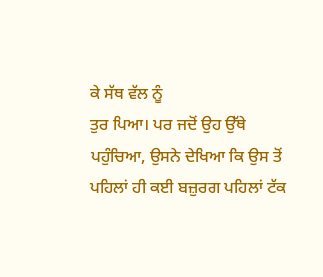ਕੇ ਸੱਥ ਵੱਲ ਨੂੰ
ਤੁਰ ਪਿਆ। ਪਰ ਜਦੋਂ ਉਹ ਉੱਥੇ ਪਹੁੰਚਿਆ, ਉਸਨੇ ਦੇਖਿਆ ਕਿ ਉਸ ਤੋਂ ਪਹਿਲਾਂ ਹੀ ਕਈ ਬਜ਼ੁਰਗ ਪਹਿਲਾਂ ਟੱਕ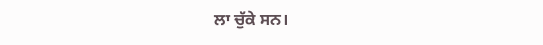ਲਾ ਚੁੱਕੇ ਸਨ।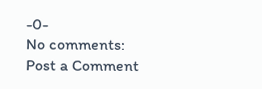-0-
No comments:
Post a Comment